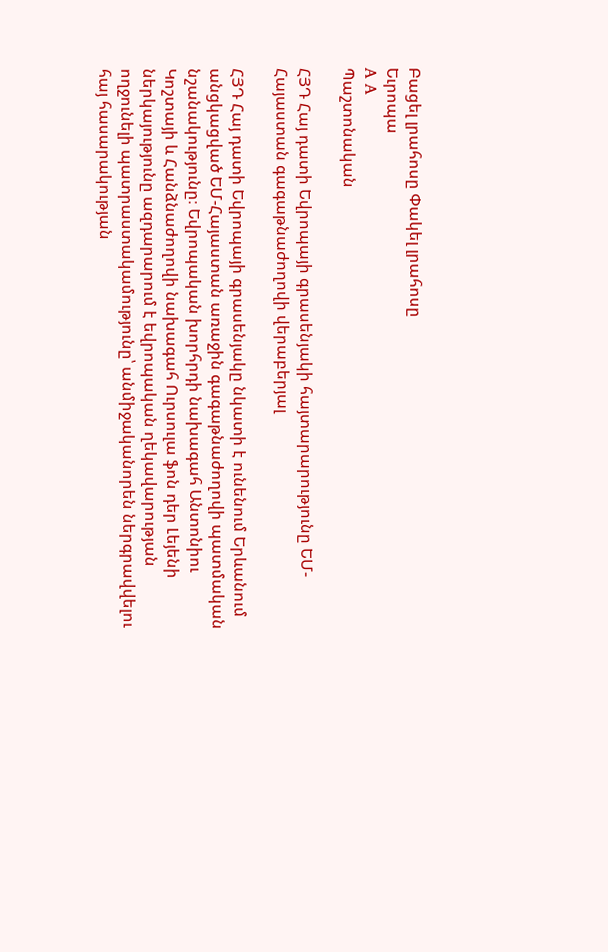Բացել լրահոսը Փակել լրահոսը
Եւրոպա
A A
Պաշտոնական

ՀՅԴ Հայ դատի Եվրոպայի գրասենյակի հայտարարությունը ԵՄ-Հայաստան գագաթնաժողովի վերաբերյալ

ՀՅԴ Հայ դատի Եվրոպայի գրասենյակը նկատի է ունենում Երևանում անցկացված ԵՄ-Հայաստան առաջին գագաթնաժողովի պատմական նշանակությունը։ Եվրոպական խորհրդի նախագահ Անտոնիու Կոշտայի և Հանձնաժողովի նախագահ Ուրսուլա ֆոն դեր Լեյենի ներկայությունը ազդարարում է եվրոպական ղեկավարության ողջունելի պատրաստակամությունը՝ անմիջականորեն ներգրավվելու հայ հասարակության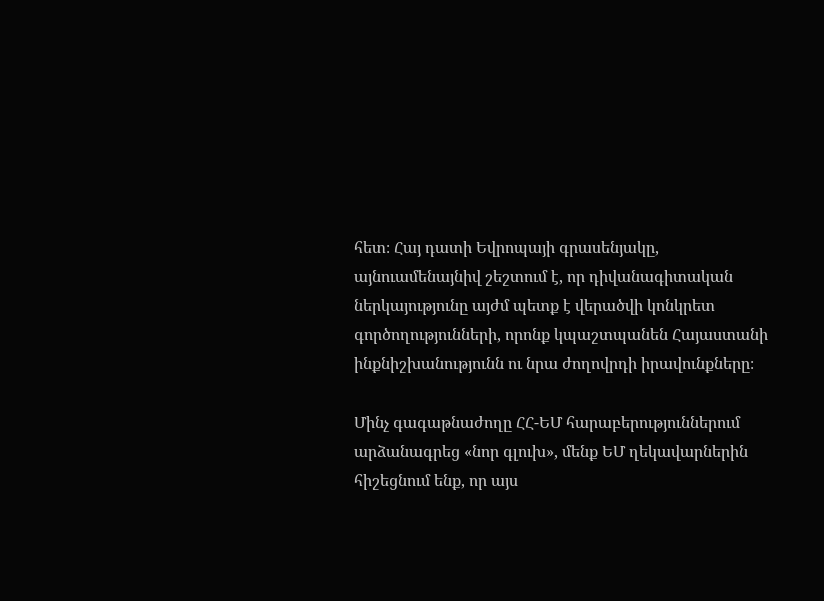հետ։ Հայ դատի Եվրոպայի գրասենյակը, այնուամենայնիվ շեշտում է, որ դիվանագիտական ներկայությունը այժմ պետք է վերածվի կոնկրետ գործողությունների, որոնք կպաշտպանեն Հայաստանի ինքնիշխանությունն ու նրա ժողովրդի իրավունքները։

Մինչ գագաթնաժողը ՀՀ-ԵՄ հարաբերություններում արձանագրեց «նոր գլուխ», մենք ԵՄ ղեկավարներին հիշեցնում ենք, որ այս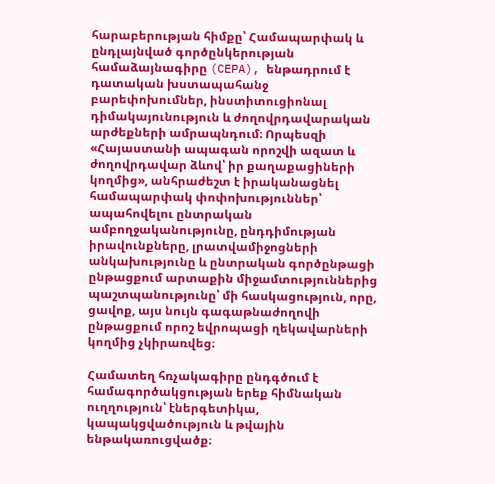հարաբերության հիմքը՝ Համապարփակ և ընդլայնված գործընկերության համաձայնագիրը (CEPA), ենթադրում է դատական խստապահանջ բարեփոխումներ, ինստիտուցիոնալ դիմակայունություն և ժողովրդավարական արժեքների ամրապնդում։ Որպեսզի «Հայաստանի ապագան որոշվի ազատ և ժողովրդավար ձևով՝ իր քաղաքացիների կողմից», անհրաժեշտ է իրականացնել համապարփակ փոփոխություններ՝ ապահովելու ընտրական ամբողջականությունը, ընդդիմության իրավունքները, լրատվամիջոցների անկախությունը և ընտրական գործընթացի ընթացքում արտաքին միջամտություններից պաշտպանությունը՝ մի հասկացություն, որը, ցավոք, այս նույն գագաթնաժողովի ընթացքում որոշ եվրոպացի ղեկավարների կողմից չկիրառվեց։

Համատեղ հռչակագիրը ընդգծում է համագործակցության երեք հիմնական ուղղություն՝ էներգետիկա, կապակցվածություն և թվային ենթակառուցվածք։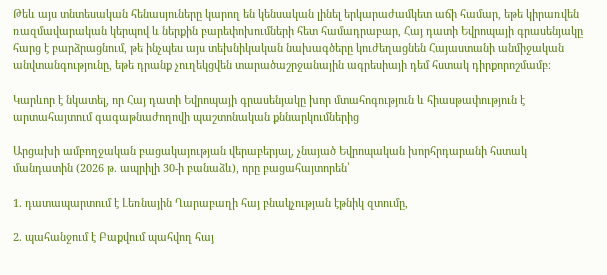Թեև այս տնտեսական հենասյուները կարող են կենսական լինել երկարաժամկետ աճի համար, եթե կիրառվեն ռազմավարական կերպով և ներքին բարեփոխումների հետ համադրաբար, Հայ դատի Եվրոպայի գրասենյակը հարց է բարձրացնում, թե ինչպես այս տեխնիկական նախագծերը կուժեղացնեն Հայաստանի անմիջական անվտանգությունը, եթե դրանք չուղեկցվեն տարածաշրջանային ագրեսիայի դեմ հստակ դիրքորոշմամբ։

Կարևոր է նկատել, որ Հայ դատի Եվրոպայի գրասենյակը խոր մտահոգություն և հիասթափություն է արտահայտում գագաթնաժողովի պաշտոնական քննարկումներից

Արցախի ամբողջական բացակայության վերաբերյալ, չնայած Եվրոպական խորհրդարանի հստակ մանդատին (2026 թ. ապրիլի 30-ի բանաձև), որը բացահայտորեն՝

1. դատապարտում է Լեռնային Ղարաբաղի հայ բնակչության էթնիկ զտումը,

2. պահանջում է Բաքվում պահվող հայ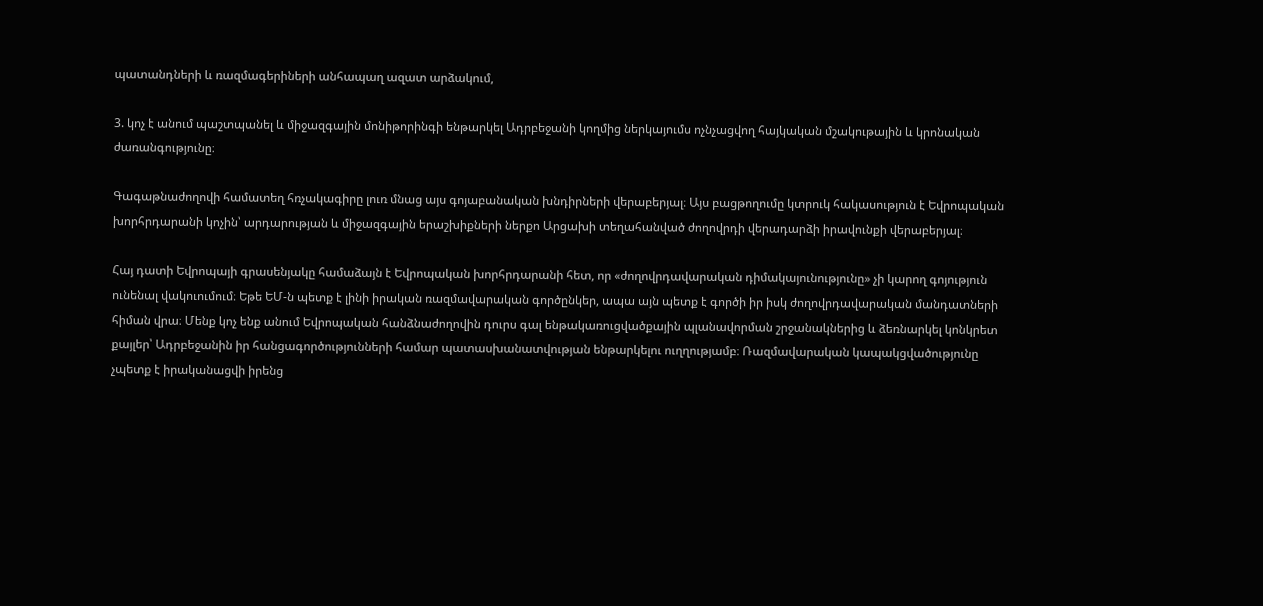պատանդների և ռազմագերիների անհապաղ ազատ արձակում,

3. կոչ է անում պաշտպանել և միջազգային մոնիթորինգի ենթարկել Ադրբեջանի կողմից ներկայումս ոչնչացվող հայկական մշակութային և կրոնական ժառանգությունը։

Գագաթնաժողովի համատեղ հռչակագիրը լուռ մնաց այս գոյաբանական խնդիրների վերաբերյալ։ Այս բացթողումը կտրուկ հակասություն է Եվրոպական խորհրդարանի կոչին՝ արդարության և միջազգային երաշխիքների ներքո Արցախի տեղահանված ժողովրդի վերադարձի իրավունքի վերաբերյալ։

Հայ դատի Եվրոպայի գրասենյակը համաձայն է Եվրոպական խորհրդարանի հետ, որ «ժողովրդավարական դիմակայունությունը» չի կարող գոյություն ունենալ վակուումում։ Եթե ԵՄ-ն պետք է լինի իրական ռազմավարական գործընկեր, ապա այն պետք է գործի իր իսկ ժողովրդավարական մանդատների հիման վրա։ Մենք կոչ ենք անում Եվրոպական հանձնաժողովին դուրս գալ ենթակառուցվածքային պլանավորման շրջանակներից և ձեռնարկել կոնկրետ քայլեր՝ Ադրբեջանին իր հանցագործությունների համար պատասխանատվության ենթարկելու ուղղությամբ։ Ռազմավարական կապակցվածությունը չպետք է իրականացվի իրենց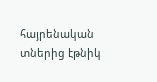հայրենական տներից էթնիկ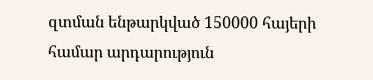զտման ենթարկված 150000 հայերի համար արդարություն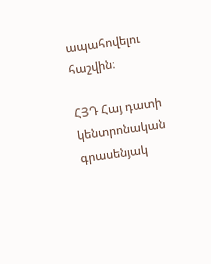ապահովելու հաշվին։

ՀՅԴ Հայ դատի կենտրոնական գրասենյակ